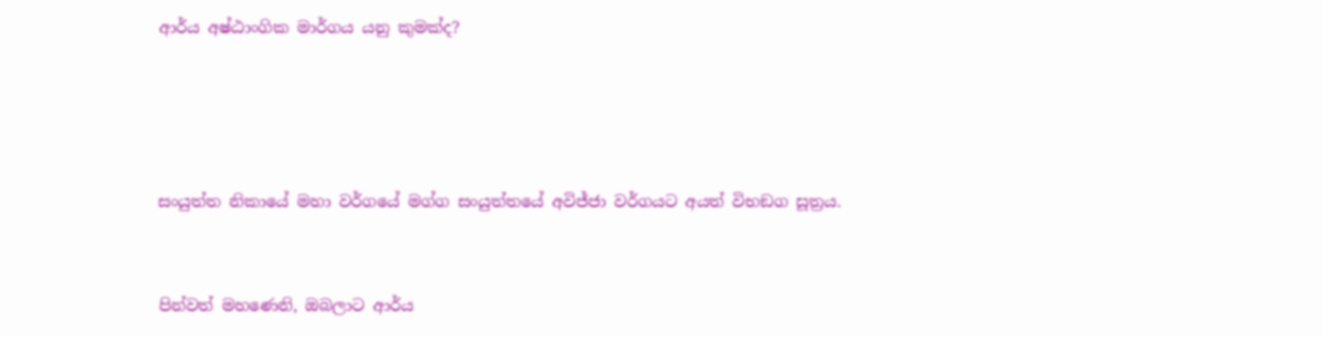ආර්ය අෂ්ඨාංගික මාර්ගය යනු කුමක්ද?




සංයුත්ත නිකායේ මහා වර්ගයේ මග්ග සංයුත්තයේ අවිජ්‌ජා වර්ගයට අයත් විභඞග සූත්‍රය.


පින්වත් මහණෙනි, ඔබලාට ආර්ය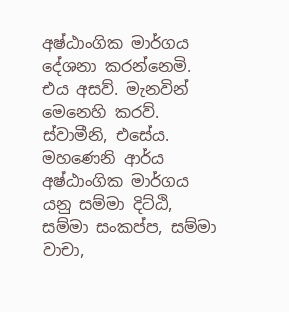අෂ්ඨාංගික මාර්ගය දේශනා කරන්නෙමි. එය අසව්. මැනවින් මෙනෙහි කරව්. ස්වාමීනි, එසේය. මහණෙනි ආර්ය අෂ්ඨාංගික මාර්ගය යනු සම්මා දිට්ඨි, සම්මා සංකප්ප, සම්මා වාචා,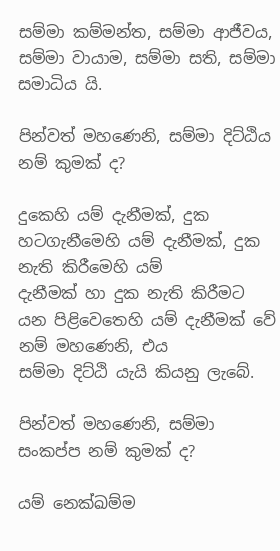සම්මා කම්මන්ත, සම්මා ආජීවය, සම්මා වායාම, සම්මා සති, සම්මා සමාධිය යි.

පින්වත් මහණෙනි, සම්මා දිට්ඨිය නම් කුමක් ද?

දුකෙහි යම් දැනීමක්, දුක හටගැනීමෙහි යම් දැනීමක්, දුක නැති කිරීමෙහි යම්                    දැනීමක් හා දුක නැති කිරීමට යන පිළිවෙතෙහි යම් දැනීමක් වේ නම් මහ‍ණෙනි, එය          සම්මා දිට්ඨි යැයි කියනු ලැබේ.

පින්වත් මහණෙනි, සම්මා සංකප්ප නම් කුමක් ද?

යම් නෙක්ඛම්ම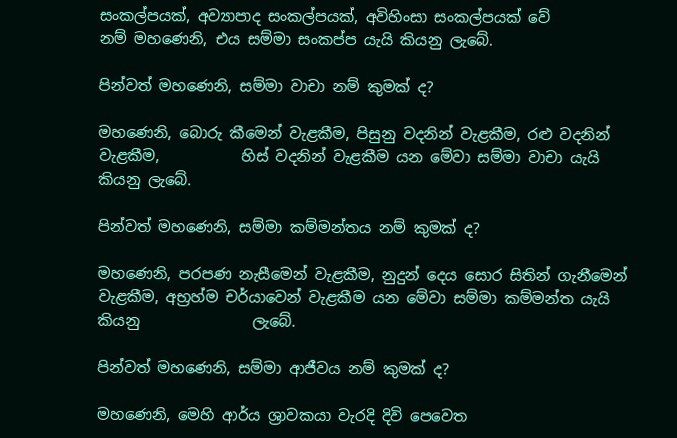සංකල්පයක්, අව්‍යාපාද සංකල්පයක්, අවිහිංසා සංකල්පයක් වේ            නම් මහණෙනි, එය සම්මා සංකප්ප යැයි කියනු ලැබේ.

පින්වත් මහණෙනි, සම්මා වාචා නම් කුමක් ද?

මහණෙනි, බොරු කීමෙන් වැළකීම, පිසුනු වදනින් වැළකීම, රළු වදනින් වැළකීම,           හිස් වදනින් වැළකීම යන මේවා සම්මා වාචා යැයි කියනු ලැබේ.

පින්වත් මහණෙනි, සම්මා කම්මන්තය නම් කුමක් ද?

මහණෙනි, පරපණ නැසීමෙන් වැළකීම, නුදුන් දෙය සොර සිතින් ගැනීමෙන් වැළකීම, අභ්‍රහ්ම චර්යාවෙන් වැළකීම යන මේවා සම්මා කම්මන්ත යැයි කියනු               ලැබේ.

පින්වත් මහණෙනි, සම්මා ආජීවය නම් කුමක් ද?

මහණෙනි, මෙහි ආර්ය ශ්‍රාවකයා වැරදි දිවි පෙවෙත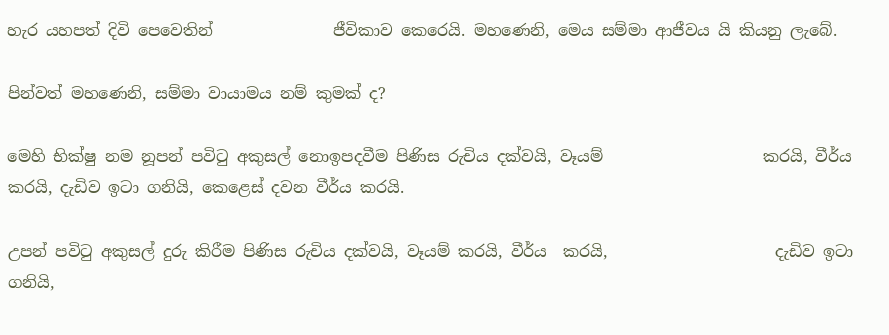හැර යහපත් දිවි පෙවෙතින්               ජීවිකාව කෙරෙයි. මහණෙනි, මෙය සම්මා ආජීවය යි කියනු ලැබේ.

පින්වත් මහණෙනි, සම්මා වායාමය නම් කුමක් ද?

මෙහි භික්ෂු නම නූපන් පවිටු අකුසල් නොඉපදවීම පිණිස රුචිය දක්වයි, වෑයම්                    කරයි, වීර්ය කරයි, දැඩිව ඉටා ගනියි, කෙළෙස් දවන වීර්ය කරයි.

උපන් පවිටු අකුසල් දුරු කිරීම පිණිස රුචිය දක්වයි, වෑයම් කරයි, වීර්ය  කරයි,                     දැඩිව ඉටා ගනියි,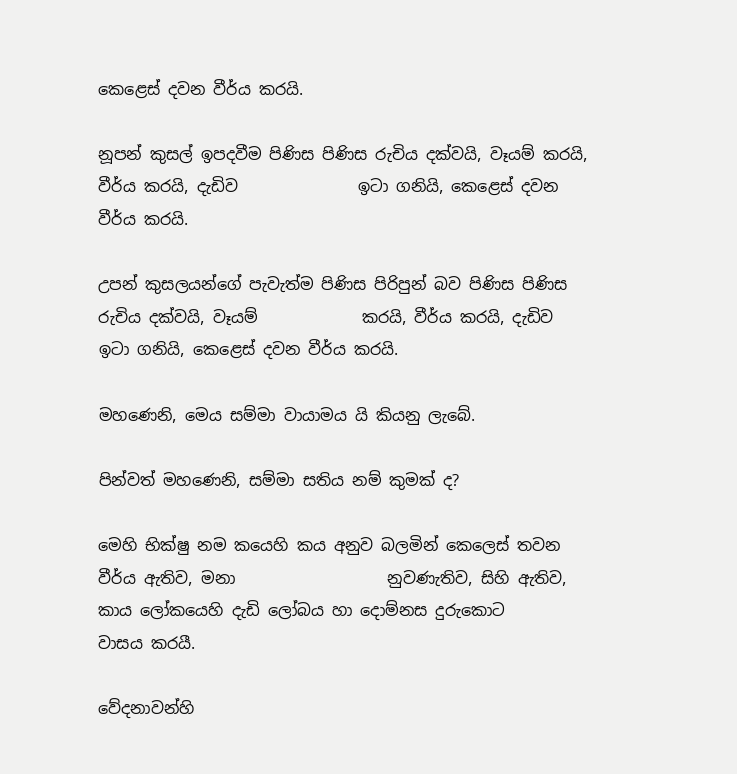කෙළෙස් දවන වීර්ය කරයි.

නූපන් කුසල් ඉපදවීම පිණිස පිණිස රුචිය දක්වයි, වෑයම් කරයි, වීර්ය කරයි, දැඩිව               ඉටා ගනියි, කෙළෙස් දවන වීර්ය කරයි.

උපන් කුසලයන්ගේ පැවැත්ම පිණිස පිරිපුන් බව පිණිස පිණිස රුචිය දක්වයි, වෑයම්             කරයි, වීර්ය කරයි, දැඩිව ඉටා ගනියි, කෙළෙස් දවන වීර්ය කරයි.

මහ‍ණෙනි, මෙය සම්මා වායාමය යි කියනු ලැබේ.

පින්වත් මහණෙනි, සම්මා සතිය නම් කුමක් ද?

මෙහි භික්ෂු නම කයෙහි කය අනුව බලමින් කෙලෙස් තවන වීර්ය ඇතිව, මනා                   නුවණැතිව, සිහි ඇතිව, කාය ලෝකයෙහි දැඩි ලෝබය හා දොම්නස දුරුකොට                 වාසය කරයී.

වේදනාවන්හි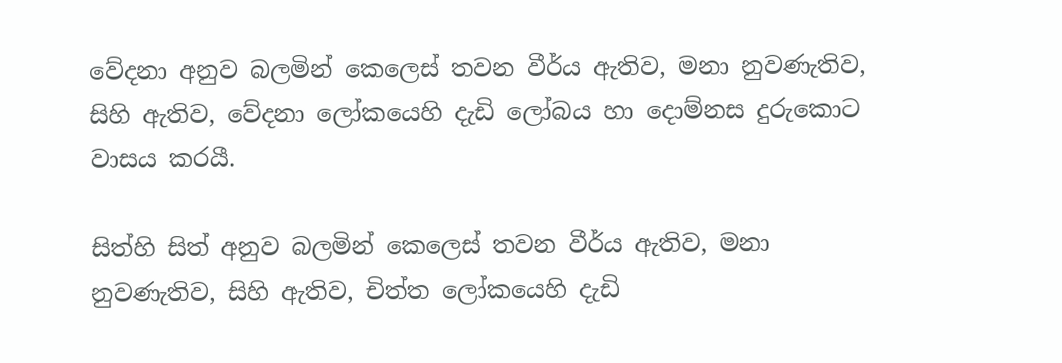වේදනා අනුව බලමින් කෙලෙස් තවන වීර්ය ඇතිව, මනා නුවණැතිව, සිහි ඇතිව, වේදනා ලෝකයෙහි දැඩි ලෝබය හා දොම්නස දුරුකොට               වාසය කරයී.

සිත්හි සිත් අනුව බලමින් කෙලෙස් තවන වීර්ය ඇතිව, මනා නුවණැතිව, සිහි ඇතිව, චිත්ත ලෝකයෙහි දැඩි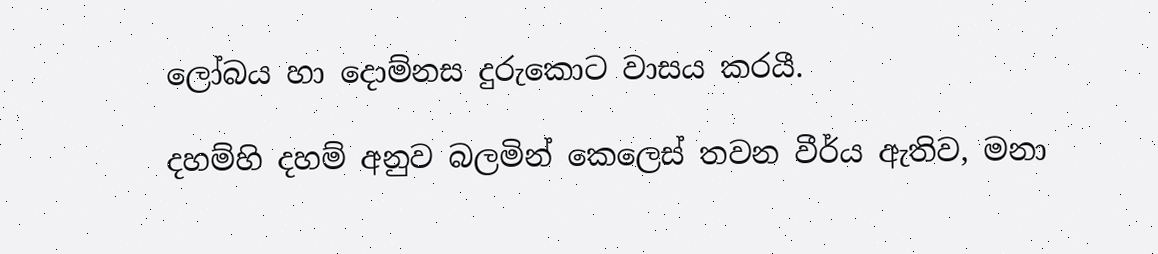ලෝබය හා දොම්නස දුරුකොට වාසය කරයී.

දහම්හි දහම් අනුව බලමින් කෙලෙස් තවන වීර්ය ඇතිව, මනා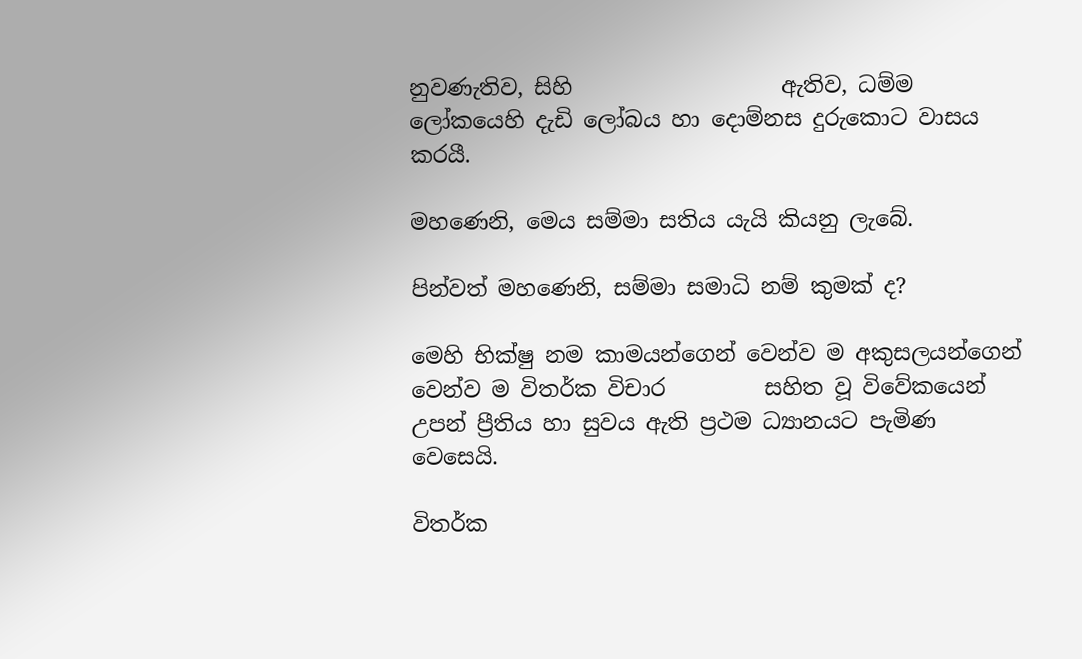නුවණැතිව, සිහි                   ඇතිව, ධම්ම ලෝකයෙහි දැඩි ලෝබය හා දොම්නස දුරුකොට වාසය කරයී.

මහණෙනි, මෙය සම්මා සතිය යැයි කියනු ලැබේ.

පින්වත් මහණෙනි, සම්මා සමාධි නම් කුමක් ද?

මෙහි භික්ෂු නම කාමයන්ගෙන් වෙන්ව ම අකුසලයන්ගෙන් වෙන්ව ම විතර්ක විචාර         සහිත වූ විවේකයෙන් උපන් ප්‍රීතිය හා සුවය ඇති ප්‍රථම ධ්‍යානයට පැමිණ වෙසෙයි.

විතර්ක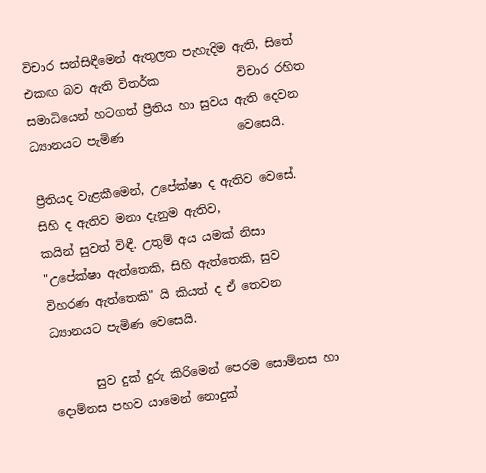විචාර සන්සිඳීමෙන් ඇතුලත පැහැදිම ඇති, සිතේ එකඟ බව ඇති විතර්ක             විචාර රහිත සමාධියෙන් හටගත් ප්‍රීතිය හා සුවය ඇති දෙවන ධ්‍යානයට පැමිණ                   වෙසෙයි.

ප්‍රීතියද වැළකීමෙන්, උපේක්ෂා ද ඇතිව වෙසේ. සිහි ද ඇතිව මනා දැනුම ඇතිව,               කයින් සුවත් විඳී. උතුම් අය යමක් නිසා "උපේක්ෂා ඇත්තෙකි, සිහි ඇත්තෙකි, සුව               විහරණ ඇත්තෙකි" යි කියත් ද ඒ තෙවන ධ්‍යානයට පැමිණ වෙසෙයි.

       සුව දුක් දුරු කිරිමෙන් පෙරම සොම්නස හා දොම්නස පහව යාමෙන් නොදුක්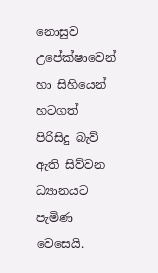නොසුව උපේක්ෂාවෙන් හා සිහියෙන් හටගත් පිරිසිදු බැව් ඇති සිව්වන ධ්‍යානයට              පැමිණ වෙසෙයි.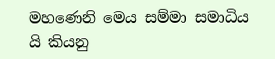මහණෙනි මෙය සම්මා සමාධිය යි කියනු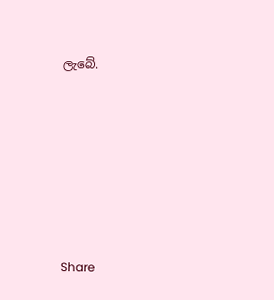ලැබේ.







Share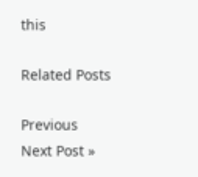this

Related Posts

Previous
Next Post »